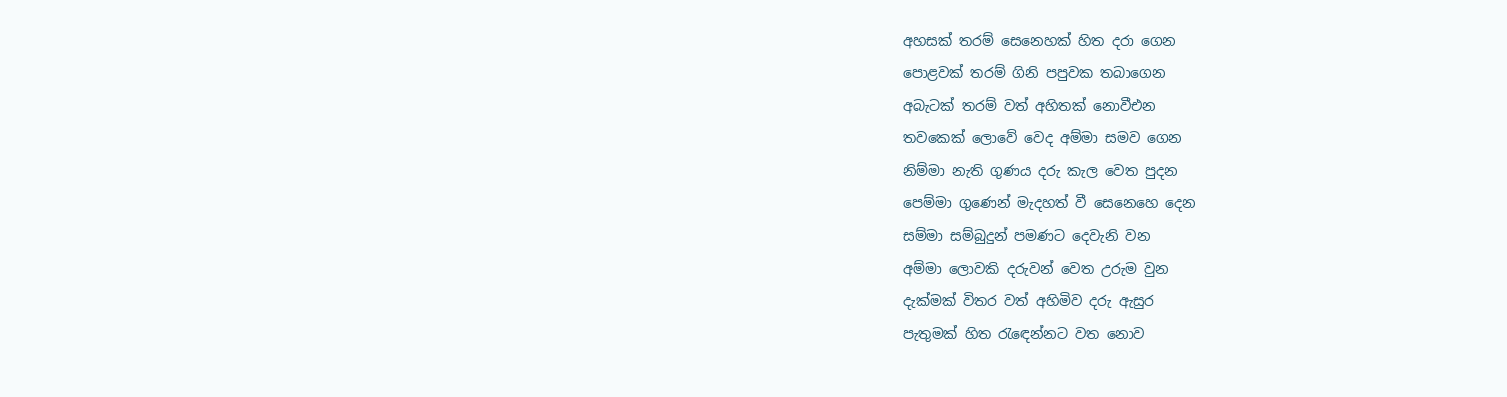අහසක් තරම් සෙනෙහක් හිත දරා ගෙන
පොළවක් තරම් ගිනි පපුවක තබාගෙන
අබැටක් තරම් වත් අහිතක් නොවීඑන
තවකෙක් ලොවේ වෙද අම්මා සමව ගෙන
නිම්මා නැති ගුණය දරු කැල වෙත පුදන
පෙම්මා ගුණෙන් මැදහත් වී සෙනෙහෙ දෙන
සම්මා සම්බුදුන් පමණට දෙවැනි වන
අම්මා ලොවකි දරුවන් වෙත උරුම වුන
දැක්මක් විතර වත් අහිමිව දරු ඇසුර
පැතුමක් හිත රැඳෙන්නට වත නොව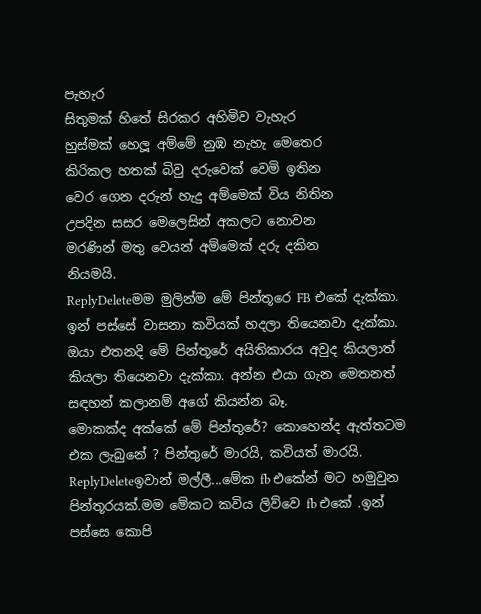පැහැර
සිතුමක් හිතේ සිරකර අහිමිව වැහැර
හුස්මක් හෙලූ අම්මේ නුඹ නැහැ මෙතෙර
කිරිකල හතක් බිවු දරුවෙක් වෙමි ඉතින
වෙර ගෙන දරුන් හැදු අම්මෙක් විය නිතින
උපදින සසර මෙලෙසින් අකලට නොවන
මරණින් මතු වෙයන් අම්මෙක් දරු දකින
නියමයි.
ReplyDeleteමම මුලින්ම මේ පින්තූරෙ FB එකේ දැක්කා. ඉන් පස්සේ වාසනා කවියක් හදලා තියෙනවා දැක්කා. ඔයා එතනදි මේ පින්තූරේ අයිතිකාරය අවුද කියලාත් කියලා තියෙනවා දැක්කා. අන්න එයා ගැන මෙතනත් සඳහන් කලානම් අගේ කියන්න බෑ.
මොකක්ද අක්කේ මේ පින්තුරේ? කොහෙන්ද ඇත්තටම එක ලැබුනේ ? පින්තුරේ මාරයි, කවියත් මාරයි.
ReplyDeleteඉවාන් මල්ලී...මේක fb එකේන් මට හමුවුන පින්තූරයක්.මම මේකට කවිය ලිව්වෙ fb එකේ .ඉන් පස්සෙ කොපි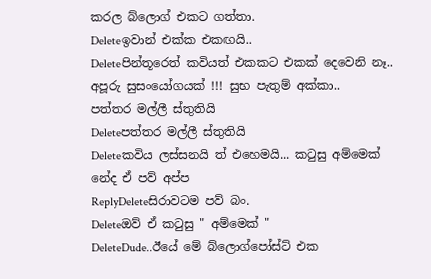කරල බ්ලොග් එකට ගත්තා.
Deleteඉවාන් එක්ක එකඟයි..
Deleteපින්තූරෙත් කවියත් එකකට එකක් දෙවෙනි නෑ.. අපූරු සුසංයෝගයක් !!! සුභ පැතුම් අක්කා..
පත්තර මල්ලී ස්තුතියි
Deleteපත්තර මල්ලී ස්තුතියි
Deleteකවිය ලස්සනයි ත් එහෙමයි... කටුසු අම්මෙක් නේද ඒ පව් අප්ප
ReplyDeleteසිරාවටම පව් බං.
Deleteඔව් ඒ කටුසු " අම්මෙක් "
DeleteDude..ඊයේ මේ බ්ලොග්පෝස්ට් එක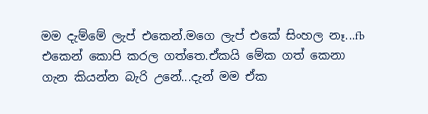මම දැම්මේ ලැප් එකෙන්.මගෙ ලැප් එකේ සිංහල නෑ...fb එකෙන් කොපි කරල ගත්තෙ.ඒකයි මේක ගත් කෙනා ගැන කියන්න බැරි උනේ...දැන් මම ඒක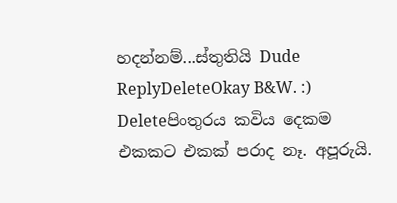හදන්නම්...ස්තුතියි Dude
ReplyDeleteOkay B&W. :)
Deleteපිංතුරය කවිය දෙකම එකකට එකක් පරාද නෑ. අපූරුයි.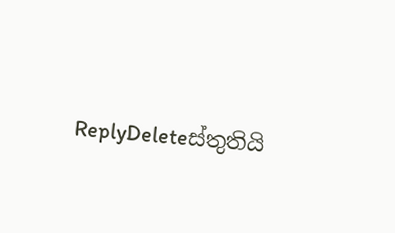ReplyDeleteස්තුතියි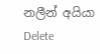නලීන් අයියා
Delete